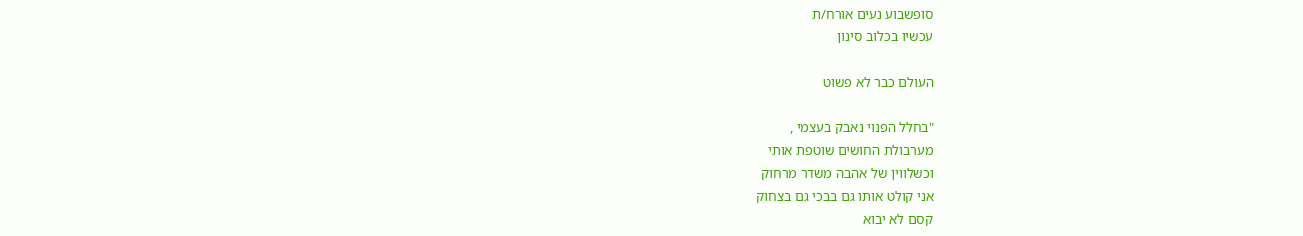סופשבוע נעים אורח/ת
עכשיו בכלוב סינון

העולם כבר לא פשוט

"בחלל הפנוי נאבק בעצמי ,
מערבולת החושים שוטפת אותי
וכשלווין של אהבה משדר מרחוק
אני קולט אותו גם בבכי גם בצחוק
קסם לא יבוא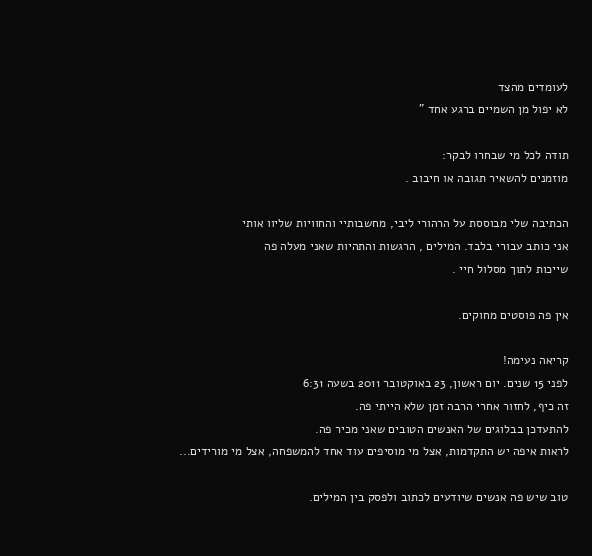לעומדים מהצד
לא יפול מן השמיים ברגע אחד "

תודה לכל מי שבחרו לבקר:
מוזמנים להשאיר תגובה או חיבוב .

הכתיבה שלי מבוססת על הרהורי ליבי, מחשבותיי והחוויות שליוו אותי
אני כותב עבורי בלבד. המילים , הרגשות והתהיות שאני מעלה פה
שייכות לתוך מסלול חיי .

אין פה פוסטים מחוקים.

קריאה נעימה!
לפני 15 שנים. יום ראשון, 23 באוקטובר 2011 בשעה 6:31
זה כיף, לחזור אחרי הרבה זמן שלא הייתי פה.
להתעדכן בבלוגים של האנשים הטובים שאני מכיר פה.
לראות איפה יש התקדמות, אצל מי מוסיפים עוד אחד להמשפחה, אצל מי מורידים...

טוב שיש פה אנשים שיודעים לכתוב ולפסק בין המילים.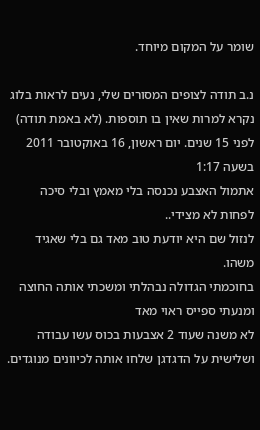שומר על המקום מיוחד.

נ.ב תודה לצופים המסורים שלי, נעים לראות בלוג נקרא למרות שאין בו תוספות. (לא באמת תודה)
לפני 15 שנים. יום ראשון, 16 באוקטובר 2011 בשעה 1:17
אתמול האצבע נכנסה בלי מאמץ ובלי סיכה
לפחות לא מצידי..
לנזול שם היא יודעת טוב מאד גם בלי שאגיד משהו.
בחוכמתי הגדולה נבהלתי ומשכתי אותה החוצה ומנעתי ספייס ראוי מאד
לא משנה שעוד 2 אצבעות בכוס עשו עבודה ושלישית על הדגדגן שלחו אותה לכיוונים מנוגדים.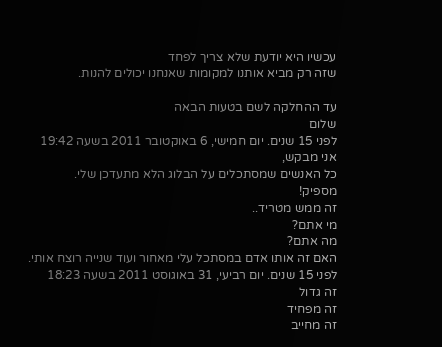עכשיו היא יודעת שלא צריך לפחד
שזה רק מביא אותנו למקומות שאנחנו יכולים להנות.

עד ההחלקה לשם בטעות הבאה
שלום
לפני 15 שנים. יום חמישי, 6 באוקטובר 2011 בשעה 19:42
אני מבקש,
כל האנשים שמסתכלים על הבלוג הלא מתעדכן שלי.
מספיק!
זה ממש מטריד..
מי אתם?
מה אתם?
האם זה אותו אדם במסתכל עלי מאחור ועוד שנייה רוצח אותי.
לפני 15 שנים. יום רביעי, 31 באוגוסט 2011 בשעה 18:23
זה גדול
זה מפחיד
זה מחייב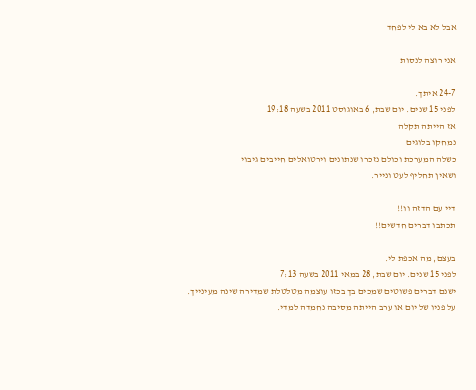אבל לא בא לי לפחד

אני רוצה לנסות

24-7 איתך.
לפני 15 שנים. יום שבת, 6 באוגוסט 2011 בשעה 19:18
אז הייתה תקלה
נמחקו בלוגים
כשלה המערכת וכולם נזכרו שנתונים וירטואלים חייבים גיבוי
ושאין תחליף לעט ונייר.

דיי עם הדזה וו!!
תכתבו דברים חדשים!!

בעצם, מה אכפת לי.
לפני 15 שנים. יום שבת, 28 במאי 2011 בשעה 7:13
ישנם דברים פשוטים שמכים בך בכזו עוצמה מטלטלת שמדירה שינה מעינייך.
על פניו של יום או ערב הייתה מסיבה נחמדה למדי.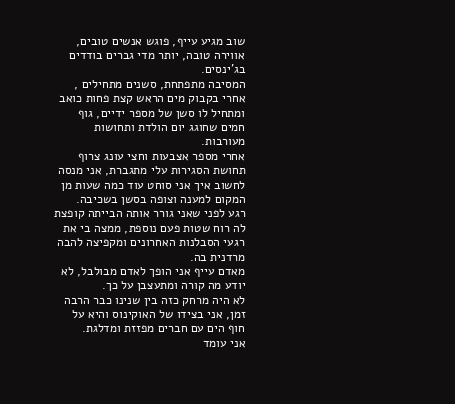שוב מגיע עייף, פוגש אנשים טובים, אווירה טובה, יותר מדי גברים בודדים בג'ינסים.
המסיבה מתפתחת, סשנים מתחילים , אחרי בקבוק מים הראש קצת פחות כואב ומתחיל לו סשן של מספר ידיים, גוף חמים שחוגג יום הולדת ותחושות מעורבות.
אחרי מספר אצבעות וחצי עונג צרוף תחושת הסגירות עלי מתגברת, אני מנסה לחשוב איך אני סוחט עוד כמה שעות מן המקום למענה וצופה בסשן בשכיבה.
רגע לפני שאני גורר אותה הבייתה קופצת לה רוח שטות פעם נוספת, ממצה בי את רגעי הסבלנות האחרונים ומקפיצה להבה מרדנית בה.
מאדם עייף אני הופך לאדם מבולבל, לא יודע מה קורה ומתעצבן על כך.
לא היה מרחק כזה בין שנינו כבר הרבה זמן, אני בצידו של האוקינוס והיא על חוף הים עם חברים מפזזת ומדלגת.
אני עומד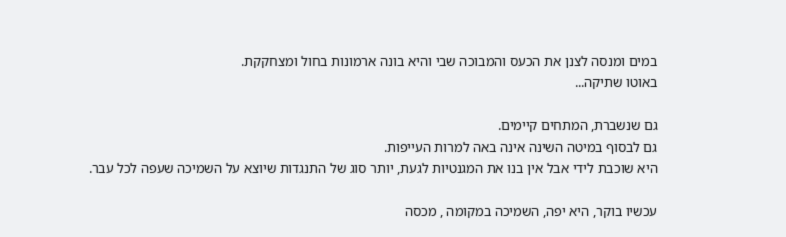במים ומנסה לצנן את הכעס והמבוכה שבי והיא בונה ארמונות בחול ומצחקקת.
באוטו שתיקה...

גם שנשברת, המתחים קיימים.
גם לבסוף במיטה השינה אינה באה למרות העייפות.
היא שוכבת לידי אבל אין בנו את המגנטיות לגעת, יותר סוג של התנגדות שיוצא על השמיכה שעפה לכל עבר.

עכשיו בוקר, היא יפה, השמיכה במקומה , מכסה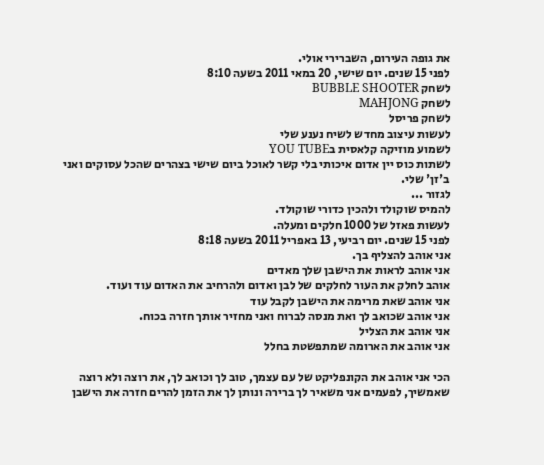את גופה העירום, השברירי אולי.
לפני 15 שנים. יום שישי, 20 במאי 2011 בשעה 8:10
לשחק BUBBLE SHOOTER
לשחק MAHJONG
לשחק פריסל
לעשות עיצוב מחדש לשיח נענע שלי
לשמוע מוזיקה קלאסית בYOU TUBE
לשתות כוס יין אדום איכותי בלי קשר לאוכל ביום שישי בצהרים שהכל עסוקים ואני ב'זן' שלי.
לגזור ...
להמיס שוקולד ולהכין כדורי שוקולד.
לעשות פאזל של 1000 חלקים ומעלה.
לפני 15 שנים. יום רביעי, 13 באפריל 2011 בשעה 8:18
אני אוהב להצליף בך.
אני אוהב לראות את הישבן שלך מאדים
אוהב לחלק את העור לחלקים של לבן ואדום ולהרחיב את האדום עוד ועוד.
אני אוהב שאת מרימה את הישבן לקבל עוד
אני אוהב שכואב לך ואת מנסה לברוח ואני מחזיר אותך חזרה בכוח.
אני אוהב את הצליל
אני אוהב את הארומה שמתפשטת בחלל

הכי אני אוהב את הקונפליקט של עם עצמך, טוב לך וכואב לך, את רוצה ולא רוצה שאמשיך, לפעמים אני משאיר לך ברירה ונותן לך את הזמן להרים חזרה את הישבן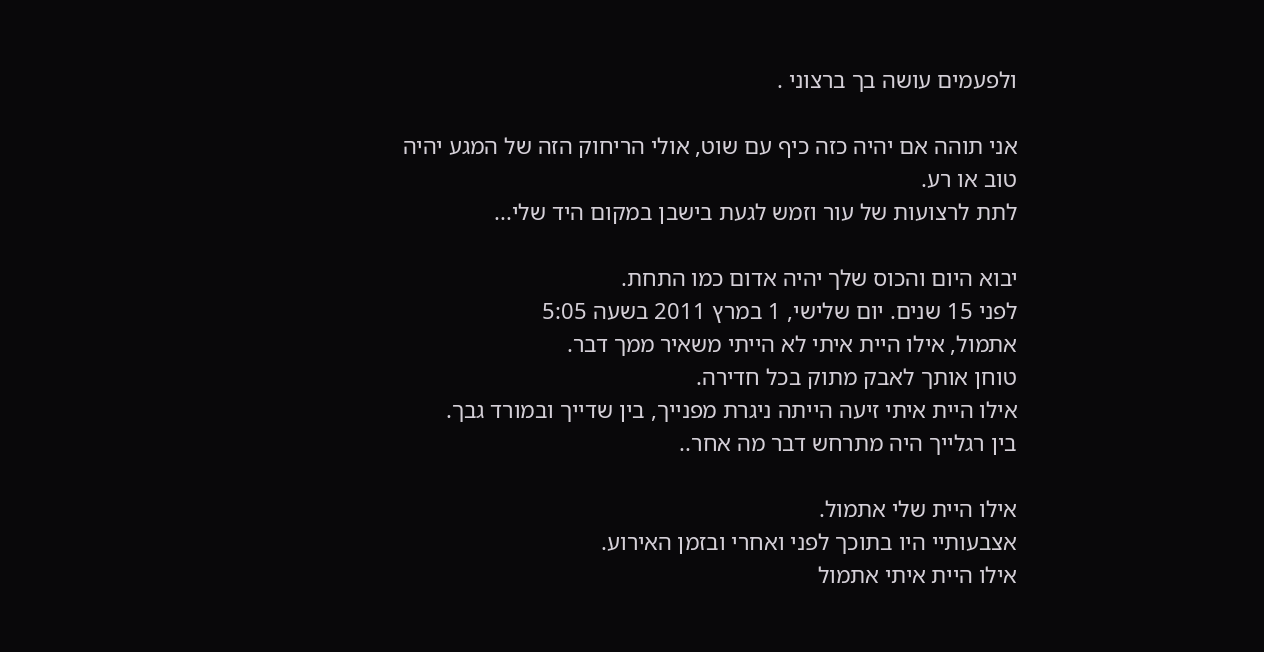ולפעמים עושה בך ברצוני .

אני תוהה אם יהיה כזה כיף עם שוט, אולי הריחוק הזה של המגע יהיה טוב או רע.
לתת לרצועות של עור וזמש לגעת בישבן במקום היד שלי...

יבוא היום והכוס שלך יהיה אדום כמו התחת.
לפני 15 שנים. יום שלישי, 1 במרץ 2011 בשעה 5:05
אתמול, אילו היית איתי לא הייתי משאיר ממך דבר.
טוחן אותך לאבק מתוק בכל חדירה.
אילו היית איתי זיעה הייתה ניגרת מפנייך, בין שדייך ובמורד גבך.
בין רגלייך היה מתרחש דבר מה אחר..

אילו היית שלי אתמול.
אצבעותיי היו בתוכך לפני ואחרי ובזמן האירוע.
אילו היית איתי אתמול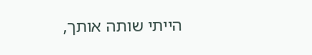הייתי שותה אותך,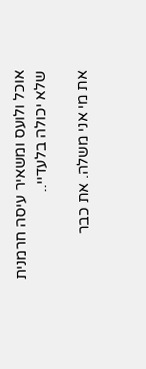אוכל ולועס ומשאיר עיסה חרמנית שלא יכולה בלעדיי..

את מי אני משלה. את כבר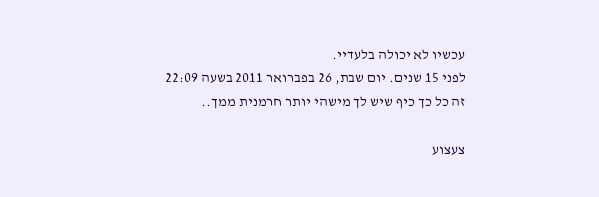עכשיו לא יכולה בלעדיי.
לפני 15 שנים. יום שבת, 26 בפברואר 2011 בשעה 22:09
זה כל כך כיף שיש לך מישהי יותר חרמנית ממך..

צעצוע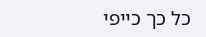כל כך כייפי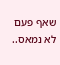שאף פעם לא נמאס..